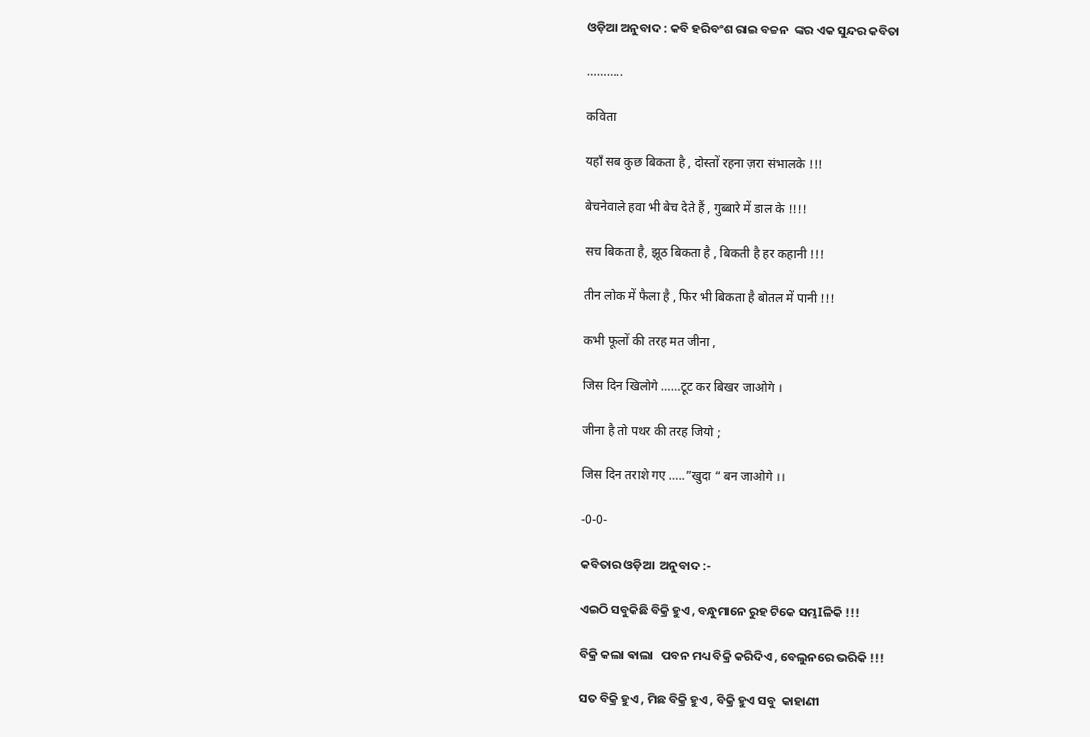ଓଡ଼ିଆ ଅନୁବାଦ : କବି ହରିବଂଶ ରାଇ ବଚ୍ଚନ  ଙ୍କର ଏକ ସୁନ୍ଦର କବିତା

………..

कविता

यहाँ सब कुछ बिकता है , दोस्तों रहना ज़रा संभालके !!!

बेचनेवाले हवा भी बेच देते हैं , गुब्बारे में डाल के !!!!

सच बिकता है, झूठ बिकता है , बिकती है हर कहानी !!!

तीन लोक में फैला है , फिर भी बिकता है बोतल में पानी !!!

कभी फूलों की तरह मत जीना ,

जिस दिन खिलोगे ……टूट कर बिखर जाओगे ।

जीना है तो पथर की तरह जियो ;

जिस दिन तराशे गए …..”खुदा “ बन जाओगे ।।

-0-0-

କବିତାର ଓଡ଼ିଆ  ଅନୁବାଦ :-

ଏଇଠି ସବୁକିଛି ବିକ୍ରି ହୁଏ , ବନ୍ଧୁମାନେ ରୁହ ଟିକେ ସମ୍ଭIଳିକି !!!

ବିକ୍ରି କଲା ଵାଲା   ପବନ ମଧ୍ୟ ବିକ୍ରି କରିଦିଏ , ବେଲୁନରେ ଭରିକି !!!

ସତ ବିକ୍ରି ହୁଏ , ମିଛ ବିକ୍ରି ହୁଏ , ବିକ୍ରି ହୁଏ ସବୁ  କାହାଣୀ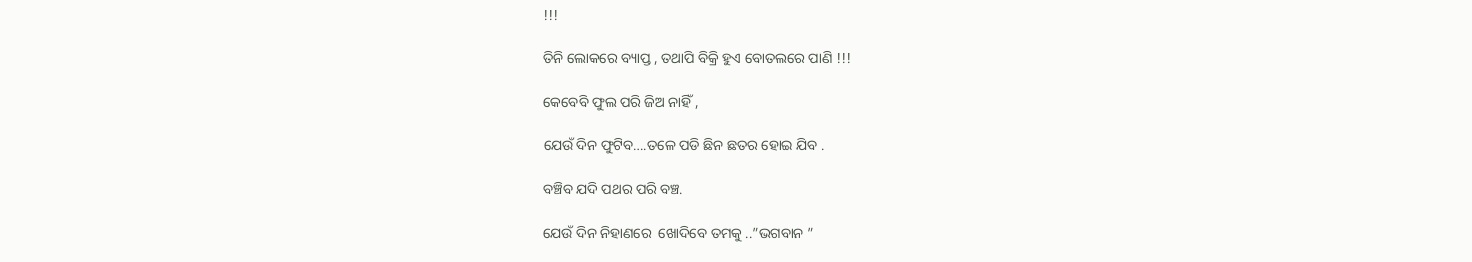!!!

ତିନି ଲୋକରେ ବ୍ୟାପ୍ତ , ତଥାପି ବିକ୍ରି ହୁଏ ବୋତଲରେ ପାଣି !!!

କେବେବି ଫୁଲ ପରି ଜିଅ ନାହିଁ ,

ଯେଉଁ ଦିନ ଫୁଟିବ….ତଳେ ପଡି ଛିନ ଛତର ହୋଇ ଯିବ .

ବଞ୍ଚିବ ଯଦି ପଥର ପରି ବଞ୍ଚ.

ଯେଉଁ ଦିନ ନିହାଣରେ  ଖୋଦିବେ ତମକୁ ..”ଭଗବାନ ”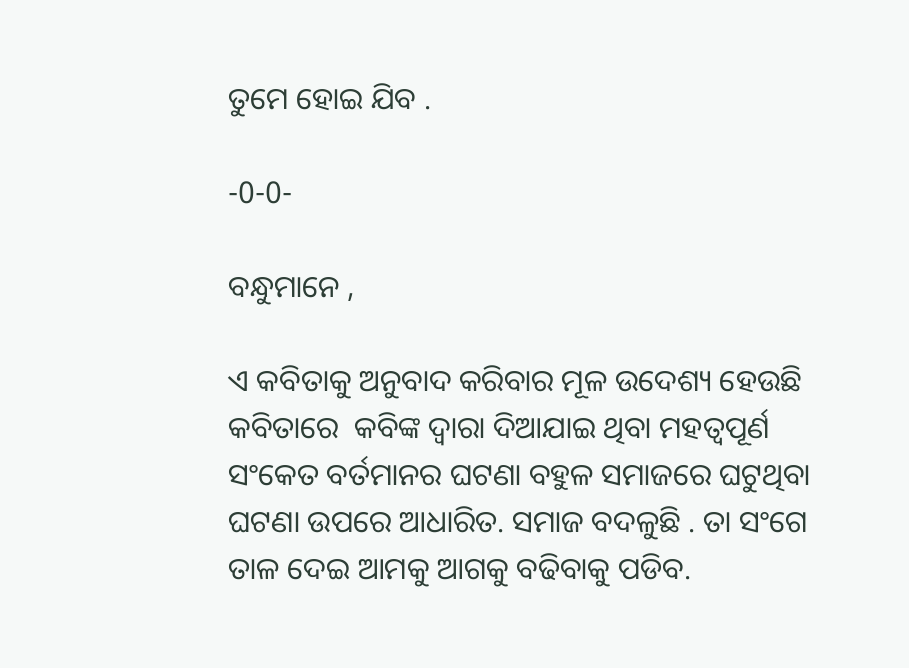ତୁମେ ହୋଇ ଯିବ .

-0-0-

ବନ୍ଧୁମାନେ ,

ଏ କବିତାକୁ ଅନୁବାଦ କରିବାର ମୂଳ ଉଦେଶ୍ୟ ହେଉଛି କବିତାରେ  କବିଙ୍କ ଦ୍ୱାରା ଦିଆଯାଇ ଥିବା ମହତ୍ବପୂର୍ଣ ସଂକେତ ବର୍ତମାନର ଘଟଣା ବହୁଳ ସମାଜରେ ଘଟୁଥିବା ଘଟଣା ଉପରେ ଆଧାରିତ. ସମାଜ ବଦଳୁଛି . ତା ସଂଗେ ତାଳ ଦେଇ ଆମକୁ ଆଗକୁ ବଢିବାକୁ ପଡିବ.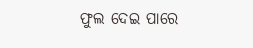ଫୁଲ ଦେଇ ପାରେ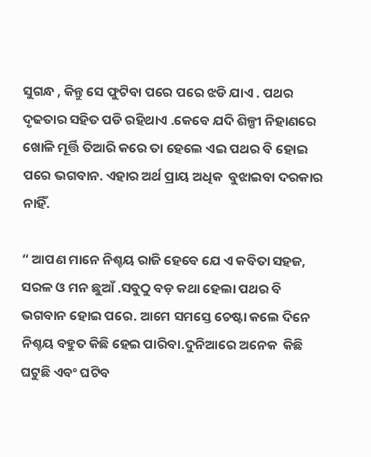ସୁଗନ୍ଧ , କିନ୍ତୁ ସେ ଫୁଟିବା ପରେ ପରେ ଝଡି ଯାଏ . ପଥର ଦୃଢତାର ସହିତ ପଡି ରହିଥାଏ .କେବେ ଯଦି ଶିଳ୍ପୀ ନିହାଣରେ ଖୋଳି ମୂର୍ତ୍ତି ତିଆରି କରେ ତା ହେଲେ ଏଇ ପଥର ବି ହୋଇ ପରେ ଭଗବାନ. ଏହାର ଅର୍ଥ ପ୍ରାୟ ଅଧିକ  ବୁଝାଇବା ଦରକାର ନାହିଁ.

“ ଆପଣ ମାନେ ନିଶ୍ଚୟ ରାଜି ହେବେ ଯେ ଏ କବିତା ସହଜ, ସରଳ ଓ ମନ ଛୁଆଁ .ସବୁଠୁ ବଡ଼ କଥା ହେଲା ପଥର ବି ଭଗବାନ ହୋଇ ପରେ. ଆମେ ସମସ୍ତେ ଚେଷ୍ଟା କଲେ ଦିନେ ନିଶ୍ଚୟ ବହୁତ କିଛି ହେଇ ପାରିବା.ଦୁନିଆରେ ଅନେକ  କିଛି ଘଟୁଛି ଏବଂ ଘଟିବ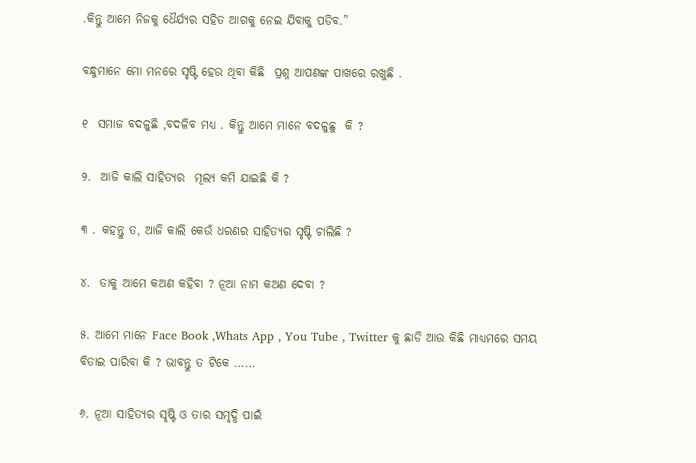.କିନ୍ତୁ ଆମେ ନିଜକୁ ଧୈର୍ଯ୍ୟର ସହିତ ଆଗକୁ ନେଇ ଯିବାକୁ ପଡିବ.”

ବନ୍ଧୁମାନେ ମୋ ମନରେ ସୃଷ୍ଟି ହେଉ ଥିବା କିଛି  ପ୍ରଶ୍ନ ଆପଣଙ୍କ ପାଖରେ ରଖୁଛି .

୧  ସମାଜ ବଦଳୁଛି ,ବଦଳିବ ମଧ୍ୟ . କିନ୍ତୁ ଆମେ ମାନେ ବଦଳୁଛୁ  କି ?

୨.  ଆଜି କାଲି ସାହିତ୍ୟର  ମୂଲ୍ୟ କମି ଯାଇଛି କି ?

୩ . କହନ୍ତୁ ତ, ଆଜି କାଲି କେଉଁ ଧରଣର ସାହିତ୍ୟର ସୃଷ୍ଟି ଚାଲିଛି ?

୪.  ତାକୁ ଆମେ କଅଣ କହିବା ? ନୂଆ ନାମ କଅଣ ଦେବା ?

୫. ଆମେ ମାନେ Face Book ,Whats App , You Tube , Twitter କୁ ଛାଡି ଆଉ କିଛି ମାଧ୍ୟମରେ ସମୟ ବିତାଇ ପାରିବା କି ? ଭାବନ୍ତୁ ତ ଟିକେ ……

୬. ନୂଆ ସାହିତ୍ୟର ସୃଷ୍ଟି ଓ ତାର ସମୃଦ୍ଧି ପାଇଁ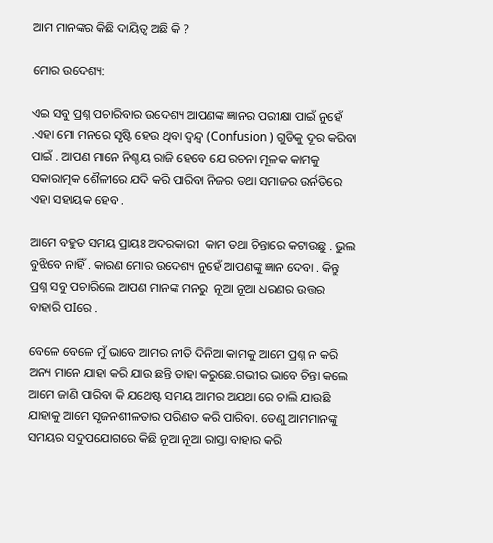ଆମ ମାନଙ୍କର କିଛି ଦାୟିତ୍ୱ ଅଛି କି ?

ମୋର ଉଦେଶ୍ୟ:

ଏଇ ସବୁ ପ୍ରଶ୍ନ ପଚାରିବାର ଉଦେଶ୍ୟ ଆପଣଙ୍କ ଜ୍ଞାନର ପରୀକ୍ଷା ପାଇଁ ନୁହେଁ .ଏହା ମୋ ମନରେ ସୃଷ୍ଟି ହେଉ ଥିବା ଦ୍ୱନ୍ଦ୍ୱ (Confusion ) ଗୁଡିକୁ ଦୂର କରିବା ପାଇଁ . ଆପଣ ମାନେ ନିଶ୍ଚୟ ରାଜି ହେବେ ଯେ ରଚନା ମୂଳକ କାମକୁ ସକାରାତ୍ମକ ଶୈଳୀରେ ଯଦି କରି ପାରିବା ନିଜର ତଥା ସମାଜର ଉର୍ନତିରେ  ଏହା ସହାୟକ ହେବ .

ଆମେ ବହୁତ ସମୟ ପ୍ରାୟଃ ଅଦରକାରୀ  କାମ ତଥା ଚିନ୍ତାରେ କଟାଉଛୁ . ଭୁଲ ବୁଝିବେ ନାହିଁ . କାରଣ ମୋର ଉଦେଶ୍ୟ ନୁହେଁ ଆପଣଙ୍କୁ ଜ୍ଞାନ ଦେବା . କିନ୍ତୁ ପ୍ରଶ୍ନ ସବୁ ପଚାରିଲେ ଆପଣ ମାନଙ୍କ ମନରୁ  ନୂଆ ନୂଆ ଧରଣର ଉତ୍ତର ବାହାରି ପIରେ .

ବେଳେ ବେଳେ ମୁଁ ଭାବେ ଆମର ନୀତି ଦିନିଆ କାମକୁ ଆମେ ପ୍ରଶ୍ନ ନ କରି ଅନ୍ୟ ମାନେ ଯାହା କରି ଯାଉ ଛନ୍ତି ତାହା କରୁଛେ.ଗଭୀର ଭାବେ ଚିନ୍ତା କଲେ ଆମେ ଜାଣି ପାରିବା କି ଯଥେଷ୍ଟ ସମୟ ଆମର ଅଯଥା ରେ ଚାଲି ଯାଉଛି ଯାହାକୁ ଆମେ ସୃଜନଶୀଳତାର ପରିଣତ କରି ପାରିବା. ତେଣୁ ଆମମାନଙ୍କୁ ସମୟର ସଦୁପଯୋଗରେ କିଛି ନୂଆ ନୂଆ ରାସ୍ତା ବାହାର କରି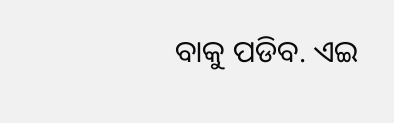ବାକୁ ପଡିବ. ଏଇ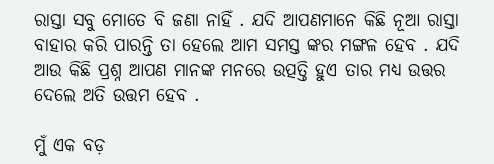ରାସ୍ତା ସବୁ ମୋତେ ବି ଜଣା ନାହିଁ . ଯଦି ଆପଣମାନେ କିଛି ନୂଆ ରାସ୍ତା ବାହାର କରି ପାରନ୍ତି ତା ହେଲେ ଆମ ସମସ୍ତ ଙ୍କର ମଙ୍ଗଳ ହେବ . ଯଦି ଆଉ କିଛି ପ୍ରଶ୍ନ ଆପଣ ମାନଙ୍କ ମନରେ ଉତ୍ପତ୍ତି ହୁଏ ତାର ମଧ୍ୟ ଉତ୍ତର ଦେଲେ ଅତି ଉତ୍ତମ ହେବ .

ମୁଁ ଏକ ବଡ଼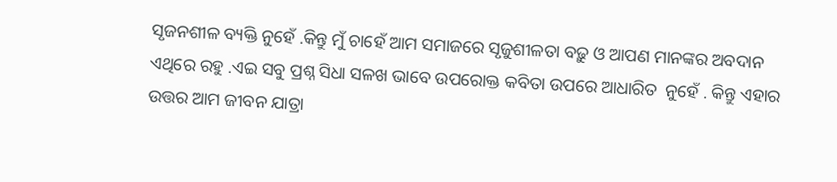ସୃଜନଶୀଳ ବ୍ୟକ୍ତି ନୁହେଁ .କିନ୍ତୁ ମୁଁ ଚାହେଁ ଆମ ସମାଜରେ ସୃଜୁଶୀଳତା ବଢ଼ୁ ଓ ଆପଣ ମାନଙ୍କର ଅବଦାନ ଏଥିରେ ରହୁ .ଏଇ ସବୁ ପ୍ରଶ୍ନ ସିଧା ସଳଖ ଭାବେ ଉପରୋକ୍ତ କବିତା ଉପରେ ଆଧାରିତ  ନୁହେଁ . କିନ୍ତୁ ଏହାର ଉତ୍ତର ଆମ ଜୀବନ ଯାତ୍ରା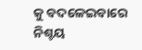କୁ ବଦଳେଇବାରେ ନିଶ୍ଚୟ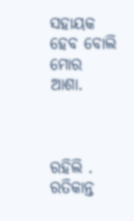ସହାୟକ ହେବ ବୋଲି ମୋର ଆଶା.



ରହିଲି .
ରତିକାନ୍ତ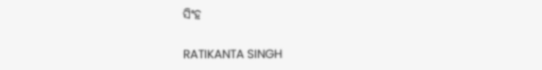ସିଂହ

RATIKANTA SINGH